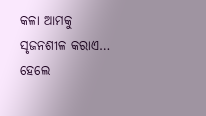କଳା ଆମକୁ ସୃଜନଶୀଳ କରାଏ… ହେଲେ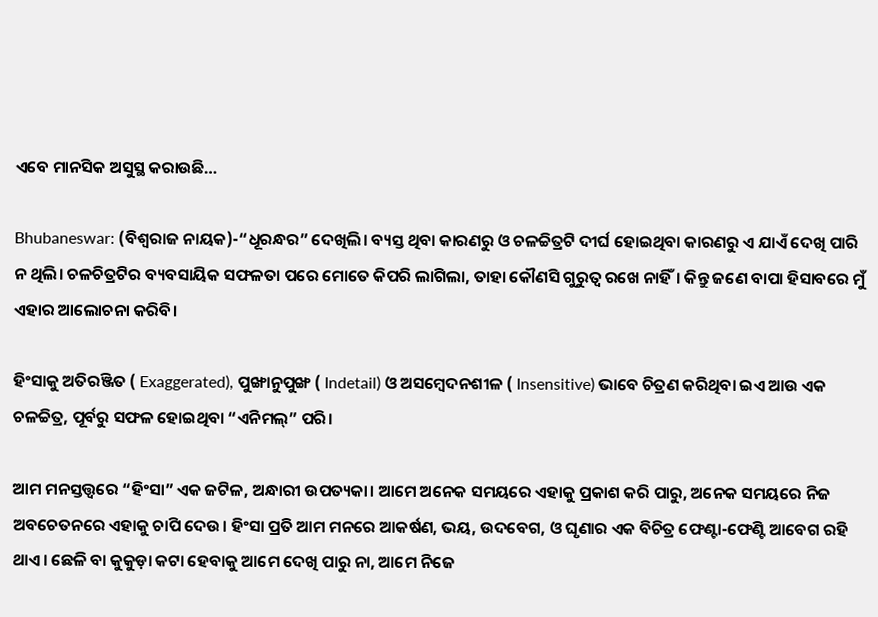ଏବେ ମାନସିକ ଅସୁସ୍ଥ କରାଉଛି…

Bhubaneswar: (ବିଶ୍ୱରାଜ ନାୟକ)-“ଧୂରନ୍ଧର” ଦେଖିଲି। ବ୍ୟସ୍ତ ଥିବା କାରଣରୁ ଓ ଚଳଚ୍ଚିତ୍ରଟି ଦୀର୍ଘ ହୋଇଥିବା କାରଣରୁ ଏ ଯାଏଁ ଦେଖି ପାରି ନ ଥିଲି। ଚଳଚିତ୍ରଟିର ବ୍ୟବସାୟିକ ସଫଳତା ପରେ ମୋତେ କିପରି ଲାଗିଲା, ତାହା କୌଣସି ଗୁରୁତ୍ଵ ରଖେ ନାହିଁ। କିନ୍ତୁ ଜଣେ ବାପା ହିସାବରେ ମୁଁ ଏହାର ଆଲୋଚନା କରିବି।

ହିଂସାକୁ ଅତିରଞ୍ଜିତ ( Exaggerated), ପୁଙ୍ଖାନୁପୁଙ୍ଖ ( Indetail) ଓ ଅସମ୍ବେଦନଶୀଳ ( Insensitive) ଭାବେ ଚିତ୍ରଣ କରିଥିବା ଇଏ ଆଉ ଏକ ଚଳଚ୍ଚିତ୍ର, ପୂର୍ବରୁ ସଫଳ ହୋଇଥିବା “ଏନିମଲ୍” ପରି।

ଆମ ମନସ୍ତତ୍ତ୍ୱରେ “ହିଂସା” ଏକ ଜଟିଳ, ଅନ୍ଧାରୀ ଉପତ୍ୟକା। ଆମେ ଅନେକ ସମୟରେ ଏହାକୁ ପ୍ରକାଶ କରି ପାରୁ, ଅନେକ ସମୟରେ ନିଜ ଅବଚେତନରେ ଏହାକୁ ଚାପି ଦେଉ। ହିଂସା ପ୍ରତି ଆମ ମନରେ ଆକର୍ଷଣ, ଭୟ, ଉଦବେଗ, ଓ ଘୃଣାର ଏକ ବିଚିତ୍ର ଫେଣ୍ଟା-ଫେଣ୍ଟି ଆବେଗ ରହି ଥାଏ। ଛେଳି ବା କୁକୁଡ଼ା କଟା ହେବାକୁ ଆମେ ଦେଖି ପାରୁ ନା, ଆମେ ନିଜେ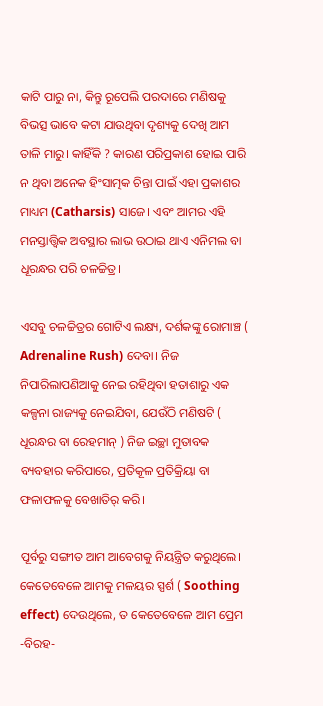କାଟି ପାରୁ ନା, କିନ୍ତୁ ରୂପେଲି ପରଦାରେ ମଣିଷକୁ ବିଭତ୍ସ ଭାବେ କଟା ଯାଉଥିବା ଦୃଶ୍ୟକୁ ଦେଖି ଆମ ତାଳି ମାରୁ। କାହିଁକି ? କାରଣ ପରିପ୍ରକାଶ ହୋଇ ପାରି ନ ଥିବା ଅନେକ ହିଂସାତ୍ମକ ଚିନ୍ତା ପାଇଁ ଏହା ପ୍ରକାଶର ମାଧ୍ୟମ (Catharsis) ସାଜେ। ଏବଂ ଆମର ଏହି ମନସ୍ତାତ୍ତ୍ୱିକ ଅବସ୍ଥାର ଲାଭ ଉଠାଇ ଥାଏ ଏନିମଲ ବା ଧୂରନ୍ଧର ପରି ଚଳଚ୍ଚିତ୍ର।

ଏସବୁ ଚଳଚ୍ଚିତ୍ରର ଗୋଟିଏ ଲକ୍ଷ୍ୟ, ଦର୍ଶକଙ୍କୁ ରୋମାଞ୍ଚ ( Adrenaline Rush) ଦେବା। ନିଜ ନିପାରିଲାପଣିଆକୁ ନେଇ ରହିଥିବା ହତାଶାରୁ ଏକ କଳ୍ପନା ରାଜ୍ୟକୁ ନେଇଯିବା, ଯେଉଁଠି ମଣିଷଟି ( ଧୂରନ୍ଧର ବା ରେହମାନ୍ ) ନିଜ ଇଚ୍ଛା ମୁତାବକ ବ୍ୟବହାର କରିପାରେ, ପ୍ରତିକୂଳ ପ୍ରତିକ୍ରିୟା ବା ଫଳାଫଳକୁ ବେଖାତିର୍ କରି।

ପୂର୍ବରୁ ସଙ୍ଗୀତ ଆମ ଆବେଗକୁ ନିୟନ୍ତ୍ରିତ କରୁଥିଲେ। କେତେବେଳେ ଆମକୁ ମଳୟର ସ୍ପର୍ଶ ( Soothing effect) ଦେଉଥିଲେ, ତ କେତେବେଳେ ଆମ ପ୍ରେମ -ବିରହ-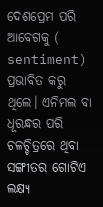ଦେଶପ୍ରେମ ପରି ଆବେଗକୁ ( sentiment) ପ୍ରଭାବିତ କରୁ ଥିଲେ। ଏନିମଲ ବା ଧୂରନ୍ଧର ପରି ଚଳଚ୍ଚିତ୍ରରେ ଥିବା ସଙ୍ଗୀତର ଗୋଟିଏ ଲକ୍ଷ୍ୟ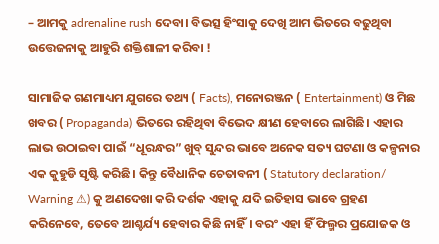– ଆମକୁ adrenaline rush ଦେବା। ବିଭତ୍ସ ହିଂସାକୁ ଦେଖି ଆମ ଭିତରେ ବଢୁଥିବା ଉତ୍ତେଜନାକୁ ଆହୁରି ଶକ୍ତିଶାଳୀ କରିବା !

ସାମାଜିକ ଗଣମାଧ୍ୟମ ଯୁଗରେ ତଥ୍ୟ ( Facts), ମନୋରଞ୍ଜନ ( Entertainment) ଓ ମିଛ ଖବର ( Propaganda) ଭିତରେ ରହିଥିବା ବିଭେଦ କ୍ଷୀଣ ହେବାରେ ଲାଗିଛି। ଏହାର ଲାଭ ଉଠାଇବା ପାଇଁ “ଧୂରନ୍ଧର” ଖୁବ୍ ସୁନ୍ଦର ଭାବେ ଅନେକ ସତ୍ୟ ଘଟଣା ଓ କଳ୍ପନାର ଏକ କୁହୁଡି ସୃଷ୍ଟି କରିଛି। କିନ୍ତୁ ବୈଧାନିକ ଚେତାବନୀ ( Statutory declaration/ Warning ⚠) କୁ ଅଣଦେଖା କରି ଦର୍ଶକ ଏହାକୁ ଯଦି ଇତିହାସ ଭାବେ ଗ୍ରହଣ କରିନେବେ, ତେବେ ଆଶ୍ଚର୍ଯ୍ୟ ହେବାର କିଛି ନାହିଁ। ବରଂ ଏହା ହିଁ ଫିଲ୍ମର ପ୍ରଯୋଜକ ଓ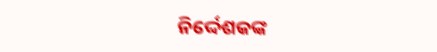ନିର୍ଦ୍ଦେଶକଙ୍କ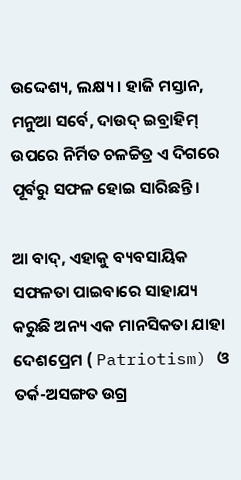ଉଦ୍ଦେଶ୍ୟ, ଲକ୍ଷ୍ୟ। ହାଜି ମସ୍ତାନ, ମନୁଆ ସର୍ବେ, ଦାଉଦ୍ ଇବ୍ରାହିମ୍ ଉପରେ ନିର୍ମିତ ଚଳଚ୍ଚିତ୍ର ଏ ଦିଗରେ ପୂର୍ବରୁ ସଫଳ ହୋଇ ସାରିଛନ୍ତି।

ଆ ବାଦ୍, ଏହାକୁ ବ୍ୟବସାୟିକ ସଫଳତା ପାଇବାରେ ସାହାଯ୍ୟ କରୁଛି ଅନ୍ୟ ଏକ ମାନସିକତା ଯାହା ଦେଶପ୍ରେମ ( Patriotism) ଓ ତର୍କ-ଅସଙ୍ଗତ ଉଗ୍ର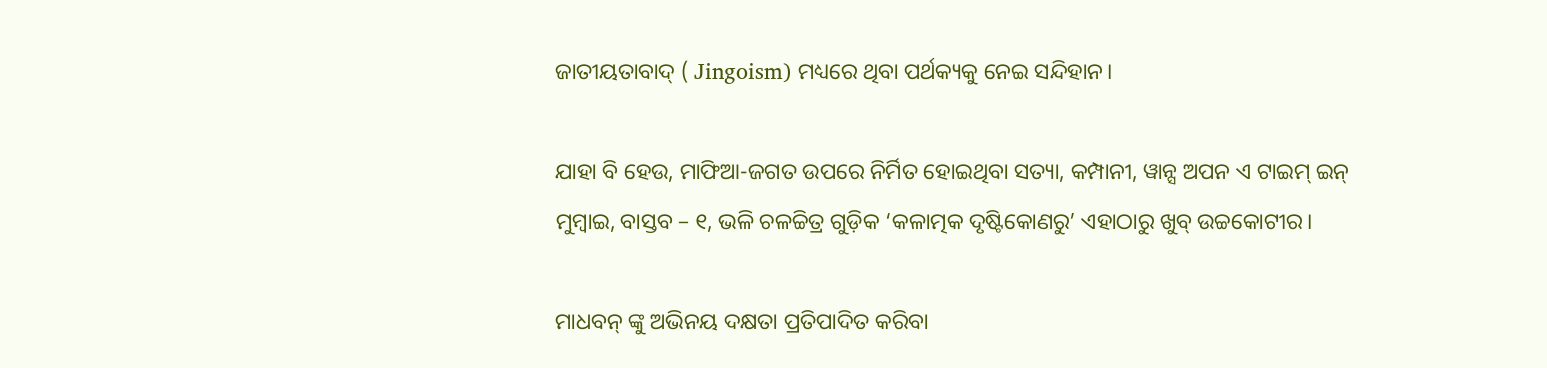ଜାତୀୟତାବାଦ୍ ( Jingoism) ମଧ୍ୟରେ ଥିବା ପର୍ଥକ୍ୟକୁ ନେଇ ସନ୍ଦିହାନ।

ଯାହା ବି ହେଉ, ମାଫିଆ-ଜଗତ ଉପରେ ନିର୍ମିତ ହୋଇଥିବା ସତ୍ୟା, କମ୍ପାନୀ, ୱାନ୍ସ ଅପନ ଏ ଟାଇମ୍ ଇନ୍ ମୁମ୍ବାଇ, ବାସ୍ତବ – ୧, ଭଳି ଚଳଚ୍ଚିତ୍ର ଗୁଡ଼ିକ ‘କଳାତ୍ମକ ଦୃଷ୍ଟିକୋଣରୁ’ ଏହାଠାରୁ ଖୁବ୍ ଉଚ୍ଚକୋଟୀର।

ମାଧବନ୍ ଙ୍କୁ ଅଭିନୟ ଦକ୍ଷତା ପ୍ରତିପାଦିତ କରିବା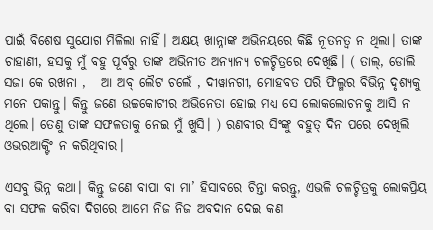ପାଇଁ ବିଶେଷ ସୁଯୋଗ ମିଳିଲା ନାହିଁ। ଅକ୍ଷୟ ଖାନ୍ନାଙ୍କ ଅଭିନୟରେ କିଛି ନୂତନତ୍ବ ନ ଥିଲା। ତାଙ୍କ ଚାହାଣୀ, ହସକୁ ମୁଁ ବହୁ ପୂର୍ବରୁ ତାଙ୍କ ଅଭିନୀତ ଅନ୍ୟାନ୍ୟ ଚଳଚ୍ଚିତ୍ରରେ ଦେଖିଛି। ( ତାଲ୍, ଡୋଲି ସଜା କେ ରଖନା ,   ଆ ଅବ୍ ଲୈଟ ଚଲେଁ , ଦୀୱାନଗୀ, ମୋହବତ ପରି ଫିଲ୍ମର ବିଭିନ୍ନ ଦୃଶ୍ୟକୁ ମନେ ପକାନ୍ତୁ। କିନ୍ତୁ ଜଣେ ଉଚ୍ଚକୋଟୀର ଅଭିନେତା ହୋଇ ମଧ୍ୟ ସେ ଲୋକଲୋଚନକୁ ଆସି ନ ଥିଲେ। ତେଣୁ ତାଙ୍କ ସଫଳତାକୁ ନେଇ ମୁଁ ଖୁସି। ) ରଣବୀର ସିଂଙ୍କୁ ବହୁତ୍ ଦିନ ପରେ ଦେଖିଲି ଓଭରଆକ୍ଟିଂ ନ କରିଥିବାର।

ଏସବୁ ଭିନ୍ନ କଥା। କିନ୍ତୁ ଜଣେ ବାପା ବା ମା’ ହିସାବରେ ଚିନ୍ତା କରନ୍ତୁ, ଏଭଳି ଚଳଚ୍ଚିତ୍ରକୁ ଲୋକପ୍ରିୟ ବା ସଫଳ କରିବା ଦିଗରେ ଆମେ ନିଜ ନିଜ ଅବଦାନ ଦେଇ କଣ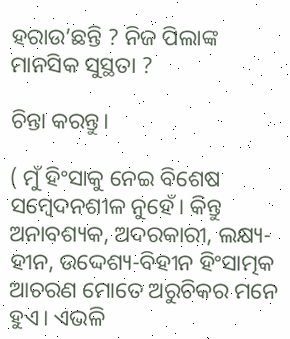ହରାଉ’ଛନ୍ତି ? ନିଜ ପିଲାଙ୍କ ମାନସିକ ସୁସ୍ଥତା ?

ଚିନ୍ତା କରନ୍ତୁ।

( ମୁଁ ହିଂସାକୁ ନେଇ ବିଶେଷ ସମ୍ବେଦନଶୀଳ ନୁହେଁ। କିନ୍ତୁ ଅନାବଶ୍ୟକ, ଅଦରକାରୀ, ଲକ୍ଷ୍ୟ-ହୀନ, ଉଦ୍ଦେଶ୍ୟ-ବିହୀନ ହିଂସାତ୍ମକ ଆଚରଣ ମୋତେ ଅରୁଚିକର ମନେ ହୁଏ। ଏଭଳି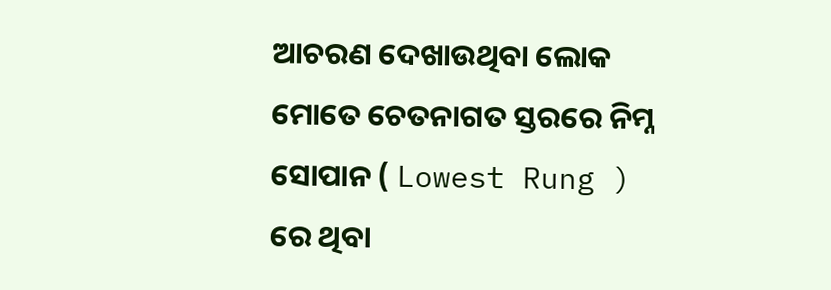ଆଚରଣ ଦେଖାଉଥିବା ଲୋକ ମୋତେ ଚେତନାଗତ ସ୍ତରରେ ନିମ୍ନ ସୋପାନ ( Lowest Rung ) ରେ ଥିବା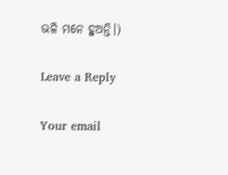ଭଳି ମନେ ହୁଅନ୍ତି।)

Leave a Reply

Your email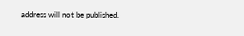address will not be published.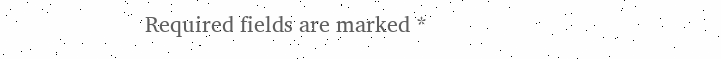Required fields are marked *